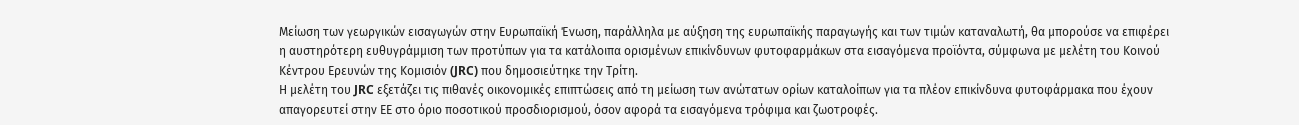Μείωση των γεωργικών εισαγωγών στην Ευρωπαϊκή Ένωση, παράλληλα με αύξηση της ευρωπαϊκής παραγωγής και των τιμών καταναλωτή, θα μπορούσε να επιφέρει η αυστηρότερη ευθυγράμμιση των προτύπων για τα κατάλοιπα ορισμένων επικίνδυνων φυτοφαρμάκων στα εισαγόμενα προϊόντα, σύμφωνα με μελέτη του Κοινού Κέντρου Ερευνών της Κομισιόν (JRC) που δημοσιεύτηκε την Τρίτη.
Η μελέτη του JRC εξετάζει τις πιθανές οικονομικές επιπτώσεις από τη μείωση των ανώτατων ορίων καταλοίπων για τα πλέον επικίνδυνα φυτοφάρμακα που έχουν απαγορευτεί στην ΕΕ στο όριο ποσοτικού προσδιορισμού, όσον αφορά τα εισαγόμενα τρόφιμα και ζωοτροφές.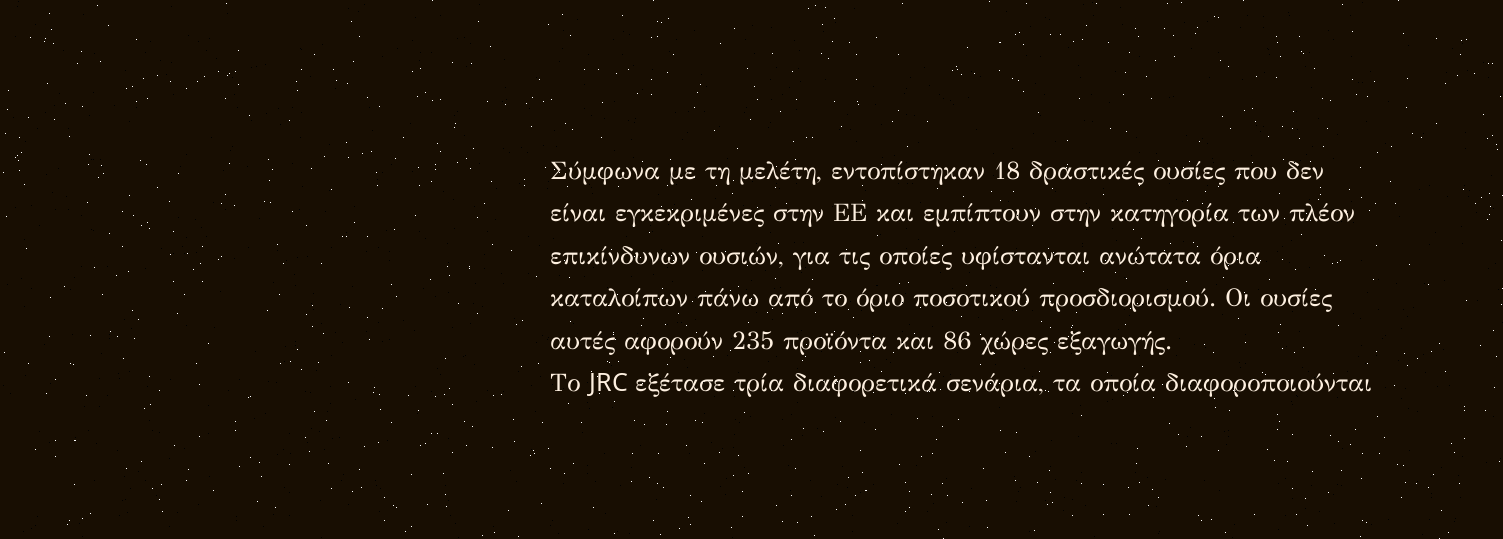Σύμφωνα με τη μελέτη, εντοπίστηκαν 18 δραστικές ουσίες που δεν είναι εγκεκριμένες στην ΕΕ και εμπίπτουν στην κατηγορία των πλέον επικίνδυνων ουσιών, για τις οποίες υφίστανται ανώτατα όρια καταλοίπων πάνω από το όριο ποσοτικού προσδιορισμού. Οι ουσίες αυτές αφορούν 235 προϊόντα και 86 χώρες εξαγωγής.
Το JRC εξέτασε τρία διαφορετικά σενάρια, τα οποία διαφοροποιούνται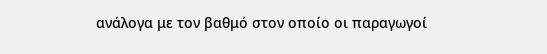ανάλογα με τον βαθμό στον οποίο οι παραγωγοί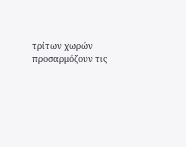τρίτων χωρών προσαρμόζουν τις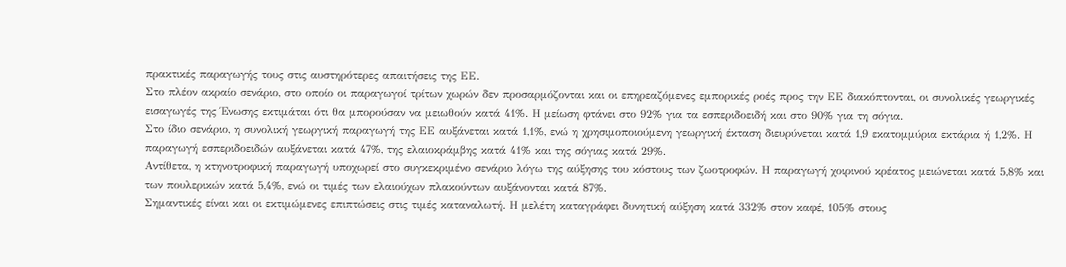πρακτικές παραγωγής τους στις αυστηρότερες απαιτήσεις της ΕΕ.
Στο πλέον ακραίο σενάριο, στο οποίο οι παραγωγοί τρίτων χωρών δεν προσαρμόζονται και οι επηρεαζόμενες εμπορικές ροές προς την ΕΕ διακόπτονται, οι συνολικές γεωργικές εισαγωγές της Ένωσης εκτιμάται ότι θα μπορούσαν να μειωθούν κατά 41%. Η μείωση φτάνει στο 92% για τα εσπεριδοειδή και στο 90% για τη σόγια.
Στο ίδιο σενάριο, η συνολική γεωργική παραγωγή της ΕΕ αυξάνεται κατά 1,1%, ενώ η χρησιμοποιούμενη γεωργική έκταση διευρύνεται κατά 1,9 εκατομμύρια εκτάρια ή 1,2%. Η παραγωγή εσπεριδοειδών αυξάνεται κατά 47%, της ελαιοκράμβης κατά 41% και της σόγιας κατά 29%.
Αντίθετα, η κτηνοτροφική παραγωγή υποχωρεί στο συγκεκριμένο σενάριο λόγω της αύξησης του κόστους των ζωοτροφών. Η παραγωγή χοιρινού κρέατος μειώνεται κατά 5,8% και των πουλερικών κατά 5,4%, ενώ οι τιμές των ελαιούχων πλακούντων αυξάνονται κατά 87%.
Σημαντικές είναι και οι εκτιμώμενες επιπτώσεις στις τιμές καταναλωτή. Η μελέτη καταγράφει δυνητική αύξηση κατά 332% στον καφέ, 105% στους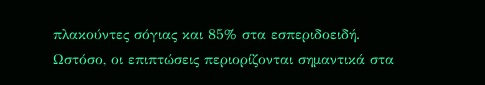πλακούντες σόγιας και 85% στα εσπεριδοειδή.
Ωστόσο, οι επιπτώσεις περιορίζονται σημαντικά στα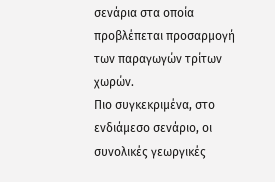σενάρια στα οποία προβλέπεται προσαρμογή των παραγωγών τρίτων χωρών.
Πιο συγκεκριμένα, στο ενδιάμεσο σενάριο, οι συνολικές γεωργικές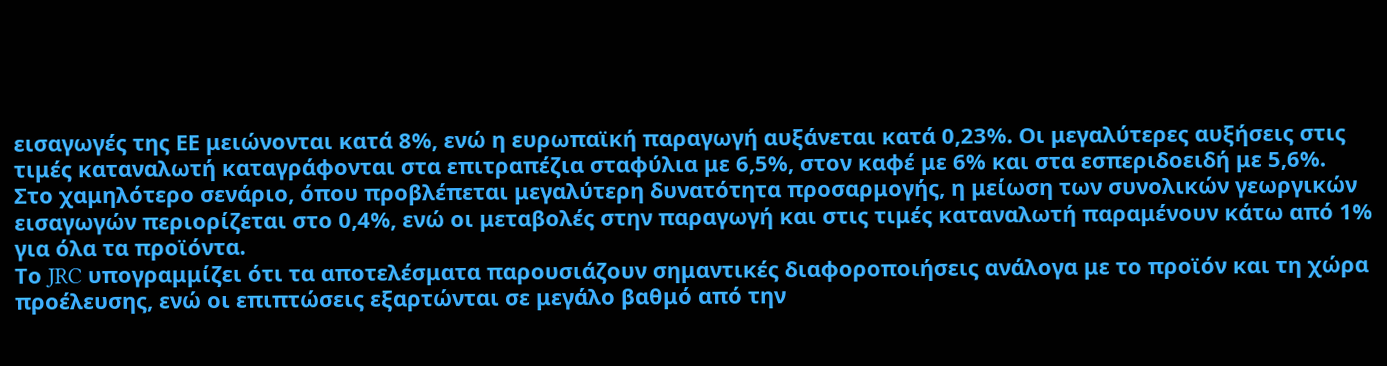εισαγωγές της ΕΕ μειώνονται κατά 8%, ενώ η ευρωπαϊκή παραγωγή αυξάνεται κατά 0,23%. Οι μεγαλύτερες αυξήσεις στις τιμές καταναλωτή καταγράφονται στα επιτραπέζια σταφύλια με 6,5%, στον καφέ με 6% και στα εσπεριδοειδή με 5,6%.
Στο χαμηλότερο σενάριο, όπου προβλέπεται μεγαλύτερη δυνατότητα προσαρμογής, η μείωση των συνολικών γεωργικών εισαγωγών περιορίζεται στο 0,4%, ενώ οι μεταβολές στην παραγωγή και στις τιμές καταναλωτή παραμένουν κάτω από 1% για όλα τα προϊόντα.
Το JRC υπογραμμίζει ότι τα αποτελέσματα παρουσιάζουν σημαντικές διαφοροποιήσεις ανάλογα με το προϊόν και τη χώρα προέλευσης, ενώ οι επιπτώσεις εξαρτώνται σε μεγάλο βαθμό από την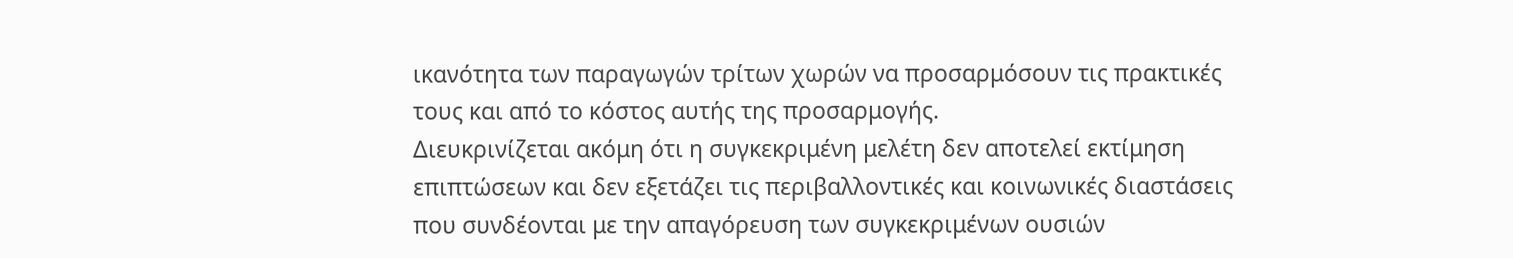ικανότητα των παραγωγών τρίτων χωρών να προσαρμόσουν τις πρακτικές τους και από το κόστος αυτής της προσαρμογής.
Διευκρινίζεται ακόμη ότι η συγκεκριμένη μελέτη δεν αποτελεί εκτίμηση επιπτώσεων και δεν εξετάζει τις περιβαλλοντικές και κοινωνικές διαστάσεις που συνδέονται με την απαγόρευση των συγκεκριμένων ουσιών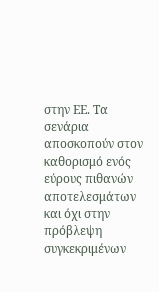στην ΕΕ. Τα σενάρια αποσκοπούν στον καθορισμό ενός εύρους πιθανών αποτελεσμάτων και όχι στην πρόβλεψη συγκεκριμένων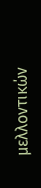μελλοντικών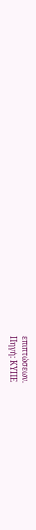επιπτώσεων.
Πηγή: ΚΥΠΕ